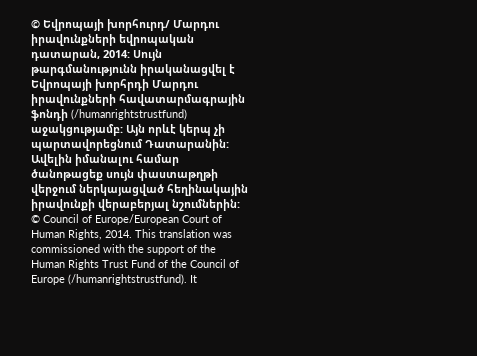© Եվրոպայի խորհուրդ/ Մարդու իրավունքների եվրոպական դատարան, 2014: Սույն թարգմանությունն իրականացվել է Եվրոպայի խորհրդի Մարդու իրավունքների հավատարմագրային ֆոնդի (/humanrightstrustfund) աջակցությամբ: Այն որևէ կերպ չի պարտավորեցնում Դատարանին: Ավելին իմանալու համար ծանոթացեք սույն փաստաթղթի վերջում ներկայացված հեղինակային իրավունքի վերաբերյալ նշումներին:
© Council of Europe/European Court of Human Rights, 2014. This translation was commissioned with the support of the Human Rights Trust Fund of the Council of Europe (/humanrightstrustfund). It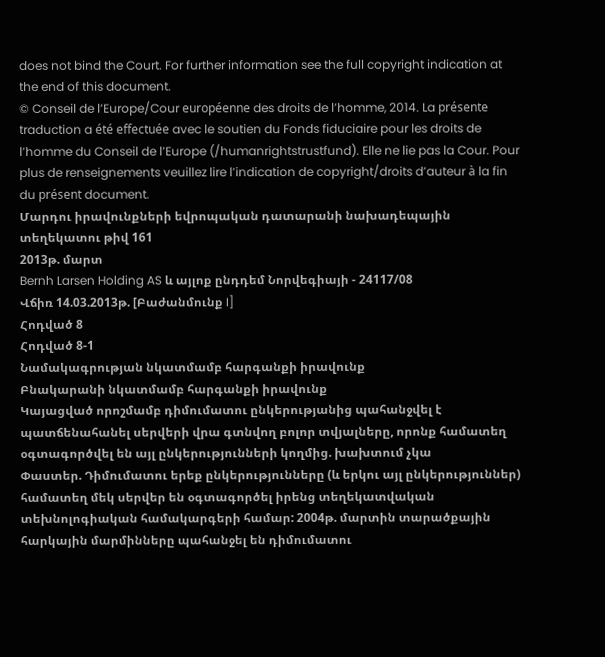does not bind the Court. For further information see the full copyright indication at the end of this document.
© Conseil de l’Europe/Cour européenne des droits de l’homme, 2014. La présente traduction a été effectuée avec le soutien du Fonds fiduciaire pour les droits de l’homme du Conseil de l’Europe (/humanrightstrustfund). Elle ne lie pas la Cour. Pour plus de renseignements veuillez lire l’indication de copyright/droits d’auteur à la fin du présent document.
Մարդու իրավունքների եվրոպական դատարանի նախադեպային տեղեկատու թիվ 161
2013թ. մարտ
Bernh Larsen Holding AS և այլոք ընդդեմ Նորվեգիայի - 24117/08
Վճիռ 14.03.2013թ. [Բաժանմունք I]
Հոդված 8
Հոդված 8-1
Նամակագրության նկատմամբ հարգանքի իրավունք
Բնակարանի նկատմամբ հարգանքի իրավունք
Կայացված որոշմամբ դիմումատու ընկերությանից պահանջվել է պատճենահանել սերվերի վրա գտնվող բոլոր տվյալները, որոնք համատեղ օգտագործվել են այլ ընկերությունների կողմից. խախտում չկա
Փաստեր. Դիմումատու երեք ընկերությունները (և երկու այլ ընկերություններ) համատեղ մեկ սերվեր են օգտագործել իրենց տեղեկատվական տեխնոլոգիական համակարգերի համար: 2004թ. մարտին տարածքային հարկային մարմինները պահանջել են դիմումատու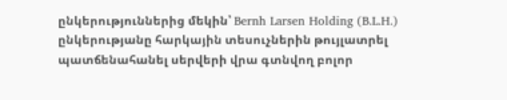ընկերություններից մեկին՝ Bernh Larsen Holding (B.L.H.) ընկերությանը հարկային տեսուչներին թույլատրել պատճենահանել սերվերի վրա գտնվող բոլոր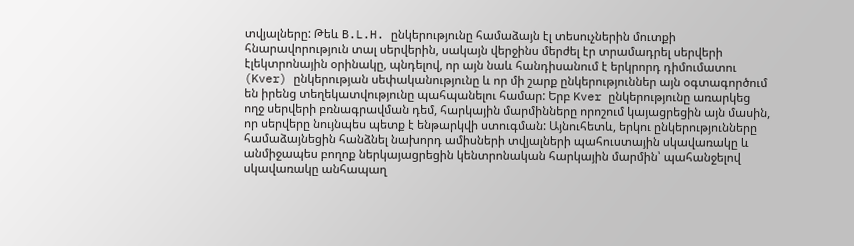տվյալները: Թեև B.L.H. ընկերությունը համաձայն էլ տեսուչներին մուտքի հնարավորություն տալ սերվերին, սակայն վերջինս մերժել էր տրամադրել սերվերի էլեկտրոնային օրինակը, պնդելով, որ այն նաև հանդիսանում է երկրորդ դիմումատու (Kver) ընկերության սեփականությունը և որ մի շարք ընկերություններ այն օգտագործում են իրենց տեղեկատվությունը պահպանելու համար: Երբ Kver ընկերությունը առարկեց ողջ սերվերի բռնագրավման դեմ, հարկային մարմինները որոշում կայացրեցին այն մասին, որ սերվերը նույնպես պետք է ենթարկվի ստուգման: Այնուհետև, երկու ընկերությունները համաձայնեցին հանձնել նախորդ ամիսների տվյալների պահուստային սկավառակը և անմիջապես բողոք ներկայացրեցին կենտրոնական հարկային մարմին՝ պահանջելով սկավառակը անհապաղ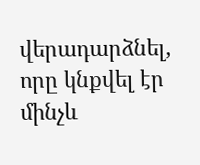վերադարձնել, որը կնքվել էր մինչև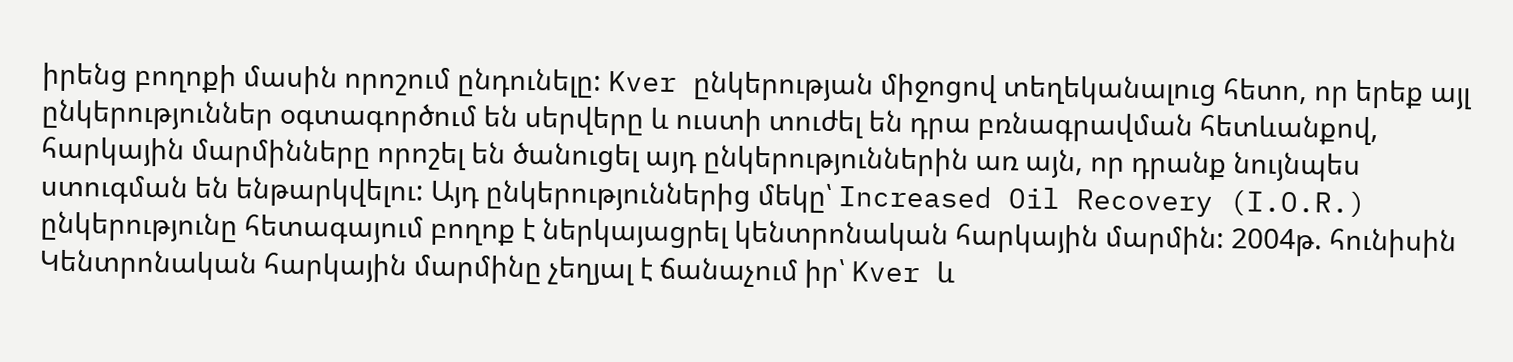իրենց բողոքի մասին որոշում ընդունելը: Kver ընկերության միջոցով տեղեկանալուց հետո, որ երեք այլ ընկերություններ օգտագործում են սերվերը և ուստի տուժել են դրա բռնագրավման հետևանքով, հարկային մարմինները որոշել են ծանուցել այդ ընկերություններին առ այն, որ դրանք նույնպես ստուգման են ենթարկվելու: Այդ ընկերություններից մեկը՝ Increased Oil Recovery (I.O.R.) ընկերությունը հետագայում բողոք է ներկայացրել կենտրոնական հարկային մարմին: 2004թ. հունիսին Կենտրոնական հարկային մարմինը չեղյալ է ճանաչում իր՝ Kver և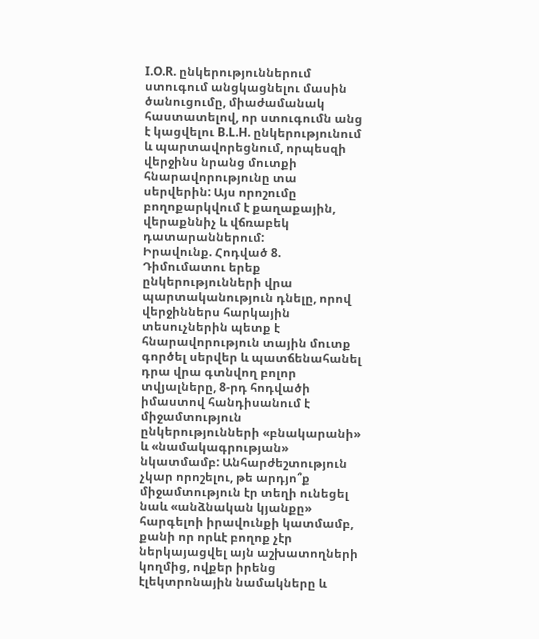I.O.R. ընկերություններում ստուգում անցկացնելու մասին ծանուցումը, միաժամանակ հաստատելով, որ ստուգումն անց է կացվելու B.L.H. ընկերությունում և պարտավորեցնում, որպեսզի վերջինս նրանց մուտքի հնարավորությունը տա սերվերին: Այս որոշումը բողոքարկվում է քաղաքային, վերաքննիչ և վճռաբեկ դատարաններում:
Իրավունք. Հոդված 8. Դիմումատու երեք ընկերությունների վրա պարտականություն դնելը, որով վերջիններս հարկային տեսուչներին պետք է հնարավորություն տային մուտք գործել սերվեր և պատճենահանել դրա վրա գտնվող բոլոր տվյալները, 8-րդ հոդվածի իմաստով հանդիսանում է միջամտություն ընկերությունների «բնակարանի» և «նամակագրության» նկատմամբ: Անհարժեշտություն չկար որոշելու, թե արդյո՞ք միջամտություն էր տեղի ունեցել նաև «անձնական կյանքը» հարգելոի իրավունքի կատմամբ, քանի որ որևէ բողոք չէր ներկայացվել այն աշխատողների կողմից, ովքեր իրենց էլեկտրոնային նամակները և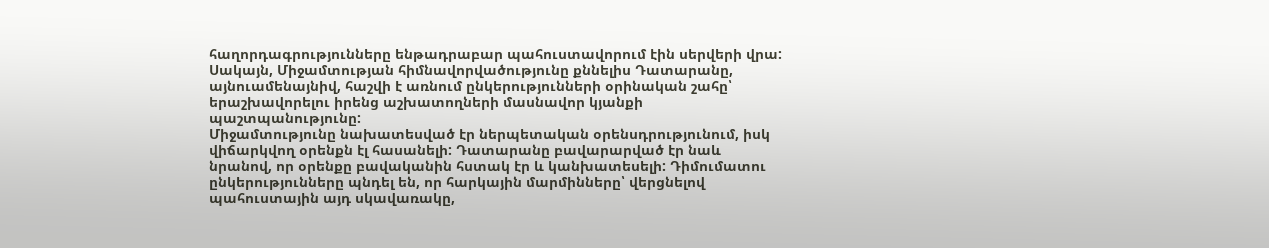հաղորդագրությունները ենթադրաբար պահուստավորում էին սերվերի վրա: Սակայն, Միջամտության հիմնավորվածությունը քննելիս Դատարանը, այնուամենայնիվ, հաշվի է առնում ընկերությունների օրինական շահը՝ երաշխավորելու իրենց աշխատողների մասնավոր կյանքի պաշտպանությունը:
Միջամտությունը նախատեսված էր ներպետական օրենսդրությունում, իսկ վիճարկվող օրենքն էլ հասանելի: Դատարանը բավարարված էր նաև նրանով, որ օրենքը բավականին հստակ էր և կանխատեսելի: Դիմումատու ընկերությունները պնդել են, որ հարկային մարմինները՝ վերցնելով պահուստային այդ սկավառակը,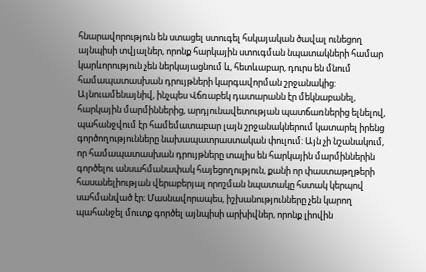հնարավորություն են ստացել ստուգել հսկայական ծավալ ունեցող այնպիսի տվյալներ, որոնք հարկային ստուգման նպատակների համար կարևորություն չեն ներկայացնում և, հետևաբար, դուրս են մնում համապատասխան դրույթների կարգավորման շրջանակից:
Այնուամենայնիվ, ինչպես Վճռաբեկ դատարանն էր մեկնաբանել, հարկային մարմիններից, արդյունավետության պատճառներից ելնելով, պահանջվում էր համեմատաբար լայն շրջանակներում կատարել իրենց գործողությունները նախապատրաստական փուլում: Այն չի նշանակում, որ համապատասխան դրույթները տալիս են հարկային մարմիններին գործելու անսահմանափակ հայեցողություն, քանի որ փաստաթղթերի հասանելիության վերաբերյալ որոշման նպատակը հստակ կերպով սահմանված էր: Մասնավորապես, իշխանությունները չեն կարող պահանջել մուտք գործել այնպիսի արխիվներ, որոնք լիովին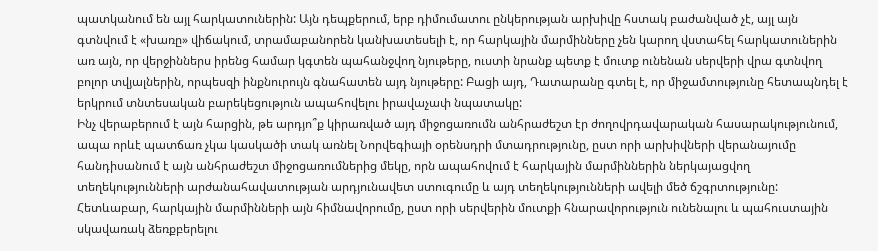պատկանում են այլ հարկատուներին: Այն դեպքերում, երբ դիմումատու ընկերության արխիվը հստակ բաժանված չէ, այլ այն գտնվում է «խառը» վիճակում, տրամաբանորեն կանխատեսելի է, որ հարկային մարմինները չեն կարող վստահել հարկատուներին առ այն, որ վերջիններս իրենց համար կգտեն պահանջվող նյութերը, ուստի նրանք պետք է մուտք ունենան սերվերի վրա գտնվող բոլոր տվյալներին, որպեսզի ինքնուրույն գնահատեն այդ նյութերը: Բացի այդ, Դատարանը գտել է, որ միջամտությունը հետապնդել է երկրում տնտեսական բարեկեցություն ապահովելու իրավաչափ նպատակը:
Ինչ վերաբերում է այն հարցին, թե արդյո՞ք կիրառված այդ միջոցառումն անհրաժեշտ էր ժողովրդավարական հասարակությունում, ապա որևէ պատճառ չկա կասկածի տակ առնել Նորվեգիայի օրենսդրի մտադրությունը, ըստ որի արխիվների վերանայումը հանդիսանում է այն անհրաժեշտ միջոցառումներից մեկը, որն ապահովում է հարկային մարմիններին ներկայացվող տեղեկությունների արժանահավատության արդյունավետ ստուգումը և այդ տեղեկությունների ավելի մեծ ճշգրտությունը: Հետևաբար, հարկային մարմինների այն հիմնավորումը, ըստ որի սերվերին մուտքի հնարավորություն ունենալու և պահուստային սկավառակ ձեռքբերելու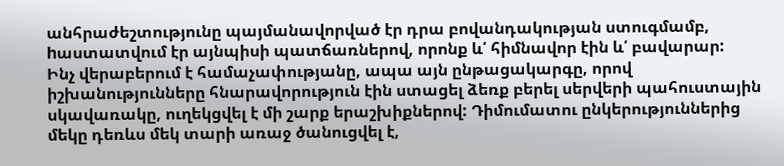անհրաժեշտությունը պայմանավորված էր դրա բովանդակության ստուգմամբ, hաստատվում էր այնպիսի պատճառներով, որոնք և՛ հիմնավոր էին և՛ բավարար:
Ինչ վերաբերում է համաչափությանը, ապա այն ընթացակարգը, որով իշխանությունները հնարավորություն էին ստացել ձեռք բերել սերվերի պահուստային սկավառակը, ուղեկցվել է մի շարք երաշխիքներով: Դիմումատու ընկերություններից մեկը դեռևս մեկ տարի առաջ ծանուցվել է,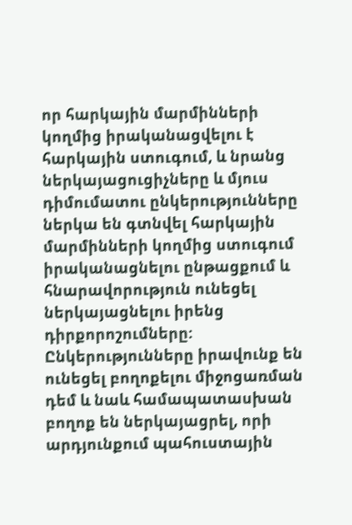որ հարկային մարմինների կողմից իրականացվելու է հարկային ստուգում, և նրանց ներկայացուցիչները և մյուս դիմումատու ընկերությունները ներկա են գտնվել հարկային մարմինների կողմից ստուգում իրականացնելու ընթացքում և հնարավորություն ունեցել ներկայացնելու իրենց դիրքորոշումները: Ընկերությունները իրավունք են ունեցել բողոքելու միջոցառման դեմ և նաև համապատասխան բողոք են ներկայացրել, որի արդյունքում պահուստային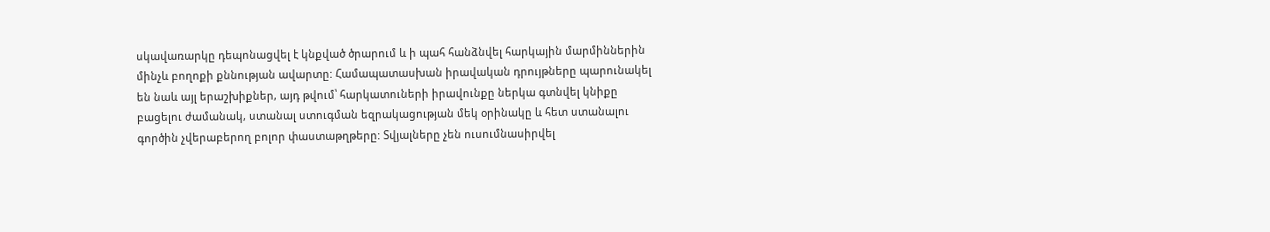սկավառարկը դեպոնացվել է կնքված ծրարում և ի պահ հանձնվել հարկային մարմիններին մինչև բողոքի քննության ավարտը: Համապատասխան իրավական դրույթները պարունակել են նաև այլ երաշխիքներ, այդ թվում՝ հարկատուների իրավունքը ներկա գտնվել կնիքը բացելու ժամանակ, ստանալ ստուգման եզրակացության մեկ օրինակը և հետ ստանալու գործին չվերաբերող բոլոր փաստաթղթերը: Տվյալները չեն ուսումնասիրվել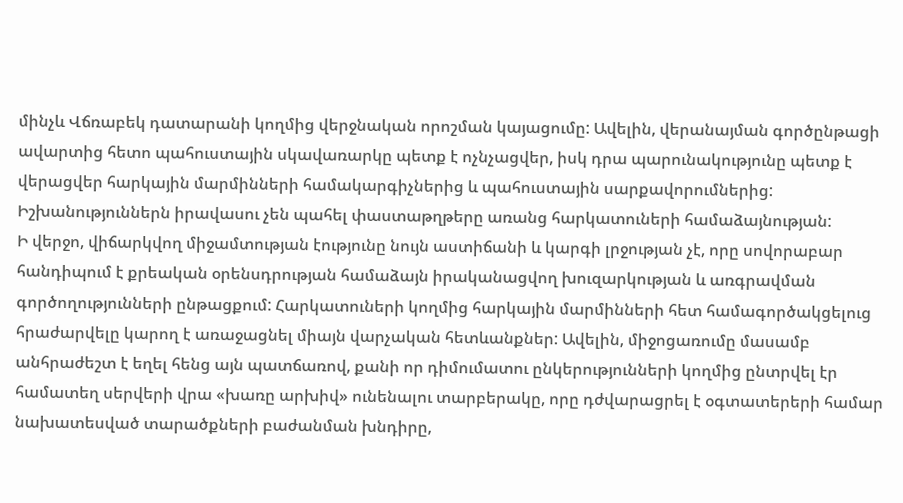մինչև Վճռաբեկ դատարանի կողմից վերջնական որոշման կայացումը: Ավելին, վերանայման գործընթացի ավարտից հետո պահուստային սկավառարկը պետք է ոչնչացվեր, իսկ դրա պարունակությունը պետք է վերացվեր հարկային մարմինների համակարգիչներից և պահուստային սարքավորումներից: Իշխանություններն իրավասու չեն պահել փաստաթղթերը առանց հարկատուների համաձայնության:
Ի վերջո, վիճարկվող միջամտության էությունը նույն աստիճանի և կարգի լրջության չէ, որը սովորաբար հանդիպում է քրեական օրենսդրության համաձայն իրականացվող խուզարկության և առգրավման գործողությունների ընթացքում: Հարկատուների կողմից հարկային մարմինների հետ համագործակցելուց հրաժարվելը կարող է առաջացնել միայն վարչական հետևանքներ: Ավելին, միջոցառումը մասամբ անհրաժեշտ է եղել հենց այն պատճառով, քանի որ դիմումատու ընկերությունների կողմից ընտրվել էր համատեղ սերվերի վրա «խառը արխիվ» ունենալու տարբերակը, որը դժվարացրել է օգտատերերի համար նախատեսված տարածքների բաժանման խնդիրը,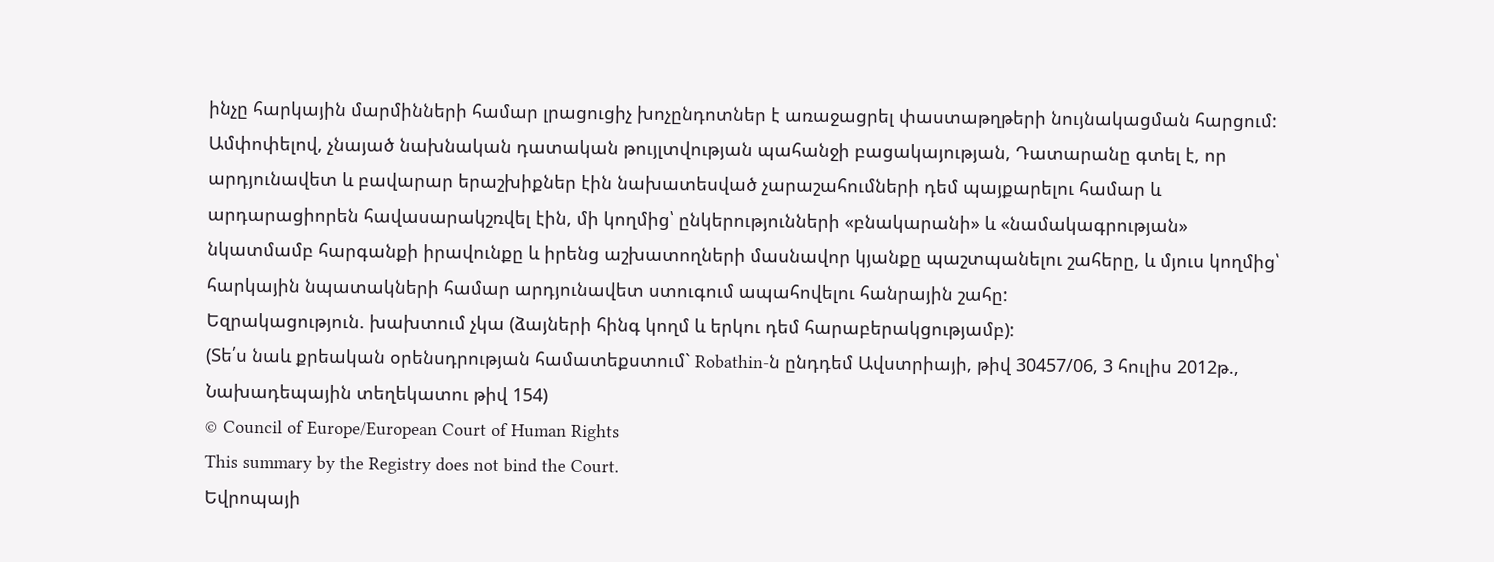ինչը հարկային մարմինների համար լրացուցիչ խոչընդոտներ է առաջացրել փաստաթղթերի նույնակացման հարցում:
Ամփոփելով, չնայած նախնական դատական թույլտվության պահանջի բացակայության, Դատարանը գտել է, որ արդյունավետ և բավարար երաշխիքներ էին նախատեսված չարաշահումների դեմ պայքարելու համար և արդարացիորեն հավասարակշռվել էին, մի կողմից՝ ընկերությունների «բնակարանի» և «նամակագրության» նկատմամբ հարգանքի իրավունքը և իրենց աշխատողների մասնավոր կյանքը պաշտպանելու շահերը, և մյուս կողմից՝ հարկային նպատակների համար արդյունավետ ստուգում ապահովելու հանրային շահը:
Եզրակացություն. խախտում չկա (ձայների հինգ կողմ և երկու դեմ հարաբերակցությամբ):
(Տե՛ս նաև քրեական օրենսդրության համատեքստում` Robathin-ն ընդդեմ Ավստրիայի, թիվ 30457/06, 3 հուլիս 2012թ., Նախադեպային տեղեկատու թիվ 154)
© Council of Europe/European Court of Human Rights
This summary by the Registry does not bind the Court.
Եվրոպայի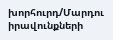խորհուրդ/Մարդու իրավունքների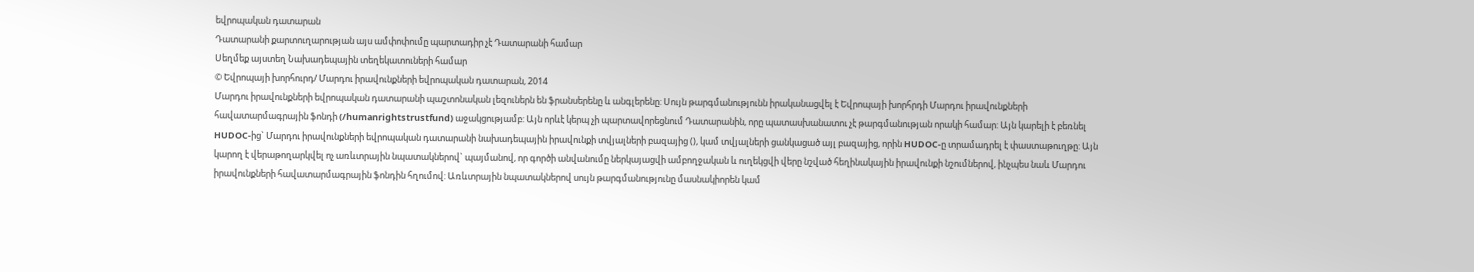եվրոպական դատարան
Դատարանի քարտուղարության այս ամփոփումը պարտադիր չէ Դատարանի համար
Սեղմեք այստեղ Նախադեպային տեղեկատուների համար
© Եվրոպայի խորհուրդ/ Մարդու իրավունքների եվրոպական դատարան, 2014
Մարդու իրավունքների եվրոպական դատարանի պաշտոնական լեզուներն են ֆրանսերենը և անգլերենը: Սույն թարգմանությունն իրականացվել է Եվրոպայի խորհրդի Մարդու իրավունքների հավատարմագրային ֆոնդի (/humanrightstrustfund) աջակցությամբ: Այն որևէ կերպ չի պարտավորեցնում Դատարանին, որը պատասխանատու չէ թարգմանության որակի համար: Այն կարելի է բեռնել HUDOC-ից` Մարդու իրավունքների եվրոպական դատարանի նախադեպային իրավունքի տվյալների բազայից (), կամ տվյալների ցանկացած այլ բազայից, որին HUDOC-ը տրամադրել է փաստաթուղթը: Այն կարող է վերաթողարկվել ոչ առևտրային նպատակներով` պայմանով, որ գործի անվանումը ներկայացվի ամբողջական և ուղեկցվի վերը նշված հեղինակային իրավունքի նշումներով, ինչպես նաև Մարդու իրավունքների հավատարմագրային ֆոնդին հղումով: Առևտրային նպատակներով սույն թարգմանությունը մասնակիորեն կամ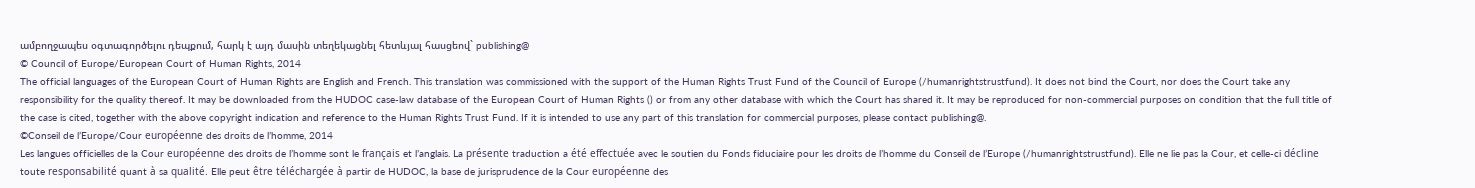ամբողջապես օգտագործելու դեպքում, հարկ է այդ մասին տեղեկացնել հետևյալ հասցեով` publishing@
© Council of Europe/European Court of Human Rights, 2014
The official languages of the European Court of Human Rights are English and French. This translation was commissioned with the support of the Human Rights Trust Fund of the Council of Europe (/humanrightstrustfund). It does not bind the Court, nor does the Court take any responsibility for the quality thereof. It may be downloaded from the HUDOC case-law database of the European Court of Human Rights () or from any other database with which the Court has shared it. It may be reproduced for non-commercial purposes on condition that the full title of the case is cited, together with the above copyright indication and reference to the Human Rights Trust Fund. If it is intended to use any part of this translation for commercial purposes, please contact publishing@.
©Conseil de l’Europe/Cour européenne des droits de l’homme, 2014
Les langues officielles de la Cour européenne des droits de l’homme sont le français et l’anglais. La présente traduction a été effectuée avec le soutien du Fonds fiduciaire pour les droits de l’homme du Conseil de l’Europe (/humanrightstrustfund). Elle ne lie pas la Cour, et celle-ci décline toute responsabilité quant à sa qualité. Elle peut être téléchargée à partir de HUDOC, la base de jurisprudence de la Cour européenne des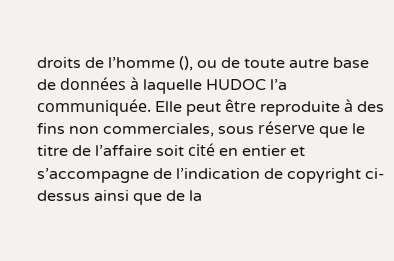droits de l’homme (), ou de toute autre base de données à laquelle HUDOC l’a communiquée. Elle peut être reproduite à des fins non commerciales, sous réserve que le titre de l’affaire soit cité en entier et s’accompagne de l’indication de copyright ci-dessus ainsi que de la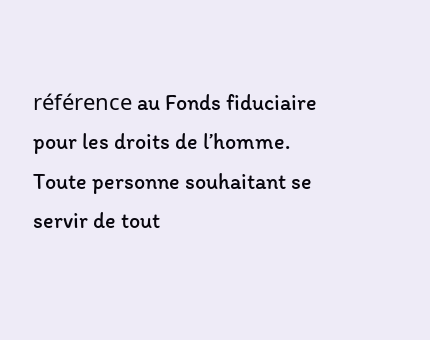référence au Fonds fiduciaire pour les droits de l’homme. Toute personne souhaitant se servir de tout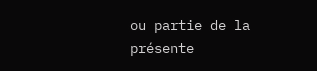ou partie de la présente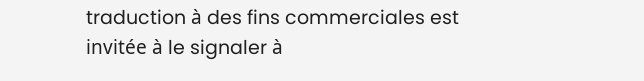traduction à des fins commerciales est invitée à le signaler à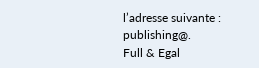l’adresse suivante : publishing@.
Full & Egal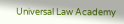Universal Law Academy